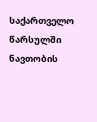საქართველო წარსულში ნავთობის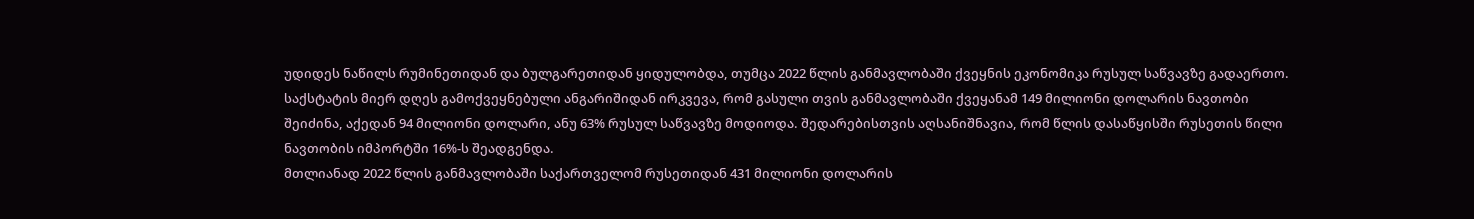უდიდეს ნაწილს რუმინეთიდან და ბულგარეთიდან ყიდულობდა, თუმცა 2022 წლის განმავლობაში ქვეყნის ეკონომიკა რუსულ საწვავზე გადაერთო. საქსტატის მიერ დღეს გამოქვეყნებული ანგარიშიდან ირკვევა, რომ გასული თვის განმავლობაში ქვეყანამ 149 მილიონი დოლარის ნავთობი შეიძინა, აქედან 94 მილიონი დოლარი, ანუ 63% რუსულ საწვავზე მოდიოდა. შედარებისთვის აღსანიშნავია, რომ წლის დასაწყისში რუსეთის წილი ნავთობის იმპორტში 16%-ს შეადგენდა.
მთლიანად 2022 წლის განმავლობაში საქართველომ რუსეთიდან 431 მილიონი დოლარის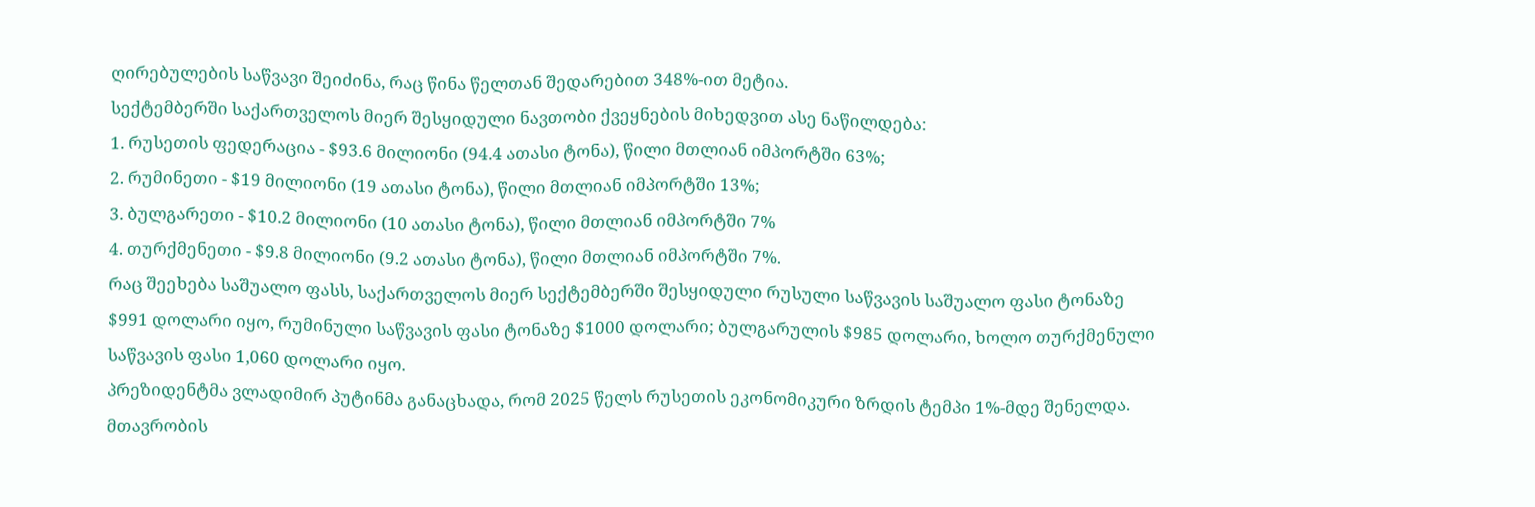ღირებულების საწვავი შეიძინა, რაც წინა წელთან შედარებით 348%-ით მეტია.
სექტემბერში საქართველოს მიერ შესყიდული ნავთობი ქვეყნების მიხედვით ასე ნაწილდება:
1. რუსეთის ფედერაცია - $93.6 მილიონი (94.4 ათასი ტონა), წილი მთლიან იმპორტში 63%;
2. რუმინეთი - $19 მილიონი (19 ათასი ტონა), წილი მთლიან იმპორტში 13%;
3. ბულგარეთი - $10.2 მილიონი (10 ათასი ტონა), წილი მთლიან იმპორტში 7%
4. თურქმენეთი - $9.8 მილიონი (9.2 ათასი ტონა), წილი მთლიან იმპორტში 7%.
რაც შეეხება საშუალო ფასს, საქართველოს მიერ სექტემბერში შესყიდული რუსული საწვავის საშუალო ფასი ტონაზე $991 დოლარი იყო, რუმინული საწვავის ფასი ტონაზე $1000 დოლარი; ბულგარულის $985 დოლარი, ხოლო თურქმენული საწვავის ფასი 1,060 დოლარი იყო.
პრეზიდენტმა ვლადიმირ პუტინმა განაცხადა, რომ 2025 წელს რუსეთის ეკონომიკური ზრდის ტემპი 1%-მდე შენელდა.
მთავრობის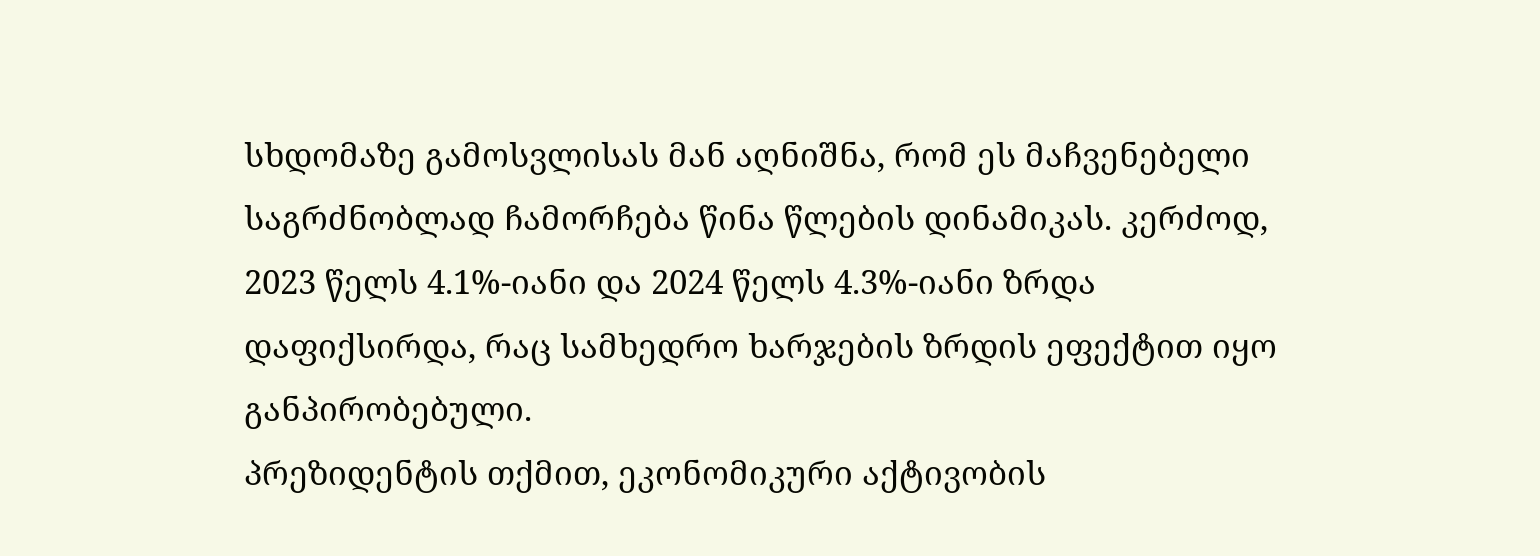სხდომაზე გამოსვლისას მან აღნიშნა, რომ ეს მაჩვენებელი საგრძნობლად ჩამორჩება წინა წლების დინამიკას. კერძოდ, 2023 წელს 4.1%-იანი და 2024 წელს 4.3%-იანი ზრდა დაფიქსირდა, რაც სამხედრო ხარჯების ზრდის ეფექტით იყო განპირობებული.
პრეზიდენტის თქმით, ეკონომიკური აქტივობის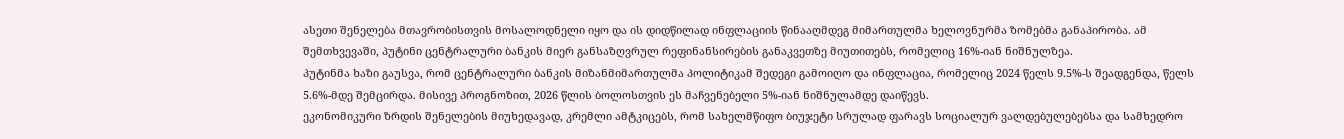ასეთი შენელება მთავრობისთვის მოსალოდნელი იყო და ის დიდწილად ინფლაციის წინააღმდეგ მიმართულმა ხელოვნურმა ზომებმა განაპირობა. ამ შემთხვევაში, პუტინი ცენტრალური ბანკის მიერ განსაზღვრულ რეფინანსირების განაკვეთზე მიუთითებს, რომელიც 16%-იან ნიშნულზეა.
პუტინმა ხაზი გაუსვა, რომ ცენტრალური ბანკის მიზანმიმართულმა პოლიტიკამ შედეგი გამოიღო და ინფლაცია, რომელიც 2024 წელს 9.5%-ს შეადგენდა, წელს 5.6%-მდე შემცირდა. მისივე პროგნოზით, 2026 წლის ბოლოსთვის ეს მაჩვენებელი 5%-იან ნიშნულამდე დაიწევს.
ეკონომიკური ზრდის შენელების მიუხედავად, კრემლი ამტკიცებს, რომ სახელმწიფო ბიუჯეტი სრულად ფარავს სოციალურ ვალდებულებებსა და სამხედრო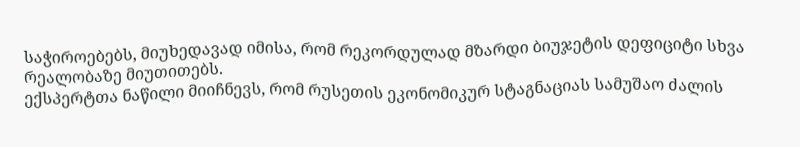საჭიროებებს, მიუხედავად იმისა, რომ რეკორდულად მზარდი ბიუჯეტის დეფიციტი სხვა რეალობაზე მიუთითებს.
ექსპერტთა ნაწილი მიიჩნევს, რომ რუსეთის ეკონომიკურ სტაგნაციას სამუშაო ძალის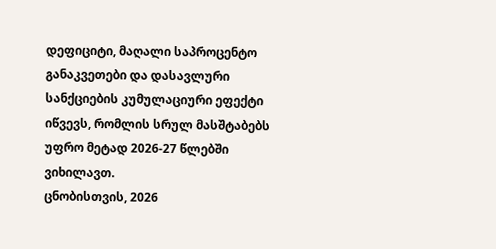დეფიციტი, მაღალი საპროცენტო განაკვეთები და დასავლური სანქციების კუმულაციური ეფექტი იწვევს, რომლის სრულ მასშტაბებს უფრო მეტად 2026-27 წლებში ვიხილავთ.
ცნობისთვის, 2026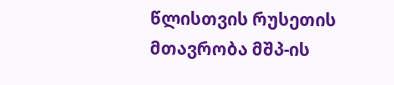წლისთვის რუსეთის მთავრობა მშპ-ის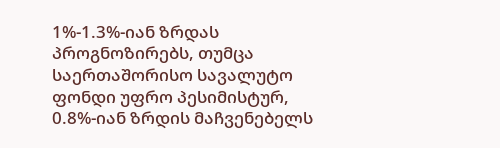1%-1.3%-იან ზრდას პროგნოზირებს, თუმცა საერთაშორისო სავალუტო ფონდი უფრო პესიმისტურ, 0.8%-იან ზრდის მაჩვენებელს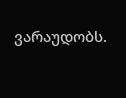ვარაუდობს.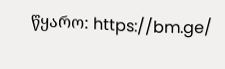წყარო: https://bm.ge/